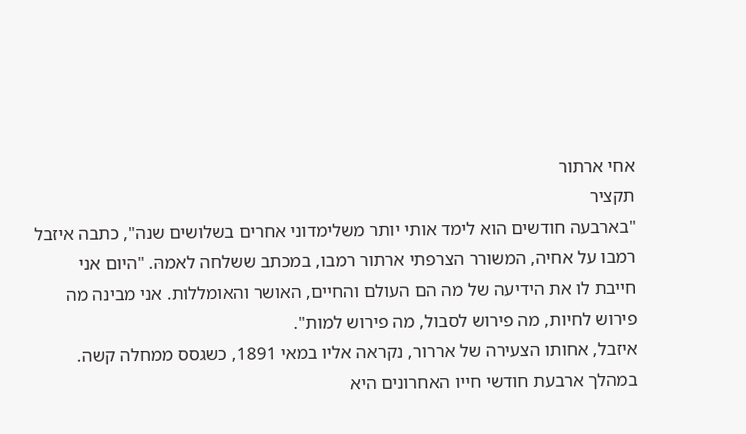אחי ארתור
תקציר
"בארבעה חודשים הוא לימד אותי יותר משלימדוני אחרים בשלושים שנה", כתבה איזבל רמבו על אחיה, המשורר הצרפתי ארתור רמבו, במכתב ששלחה לאמהּ. "היום אני חייבת לו את הידיעה של מה הם העולם והחיים, האושר והאומללות. אני מבינה מה פירוש לחיות, מה פירוש לסבול, מה פירוש למות".
איזבל, אחותו הצעירה של אררור, נקראה אליו במאי 1891, כשגסס ממחלה קשה. במהלך ארבעת חודשי חייו האחרונים היא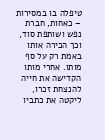טיפלה בו במסירות – כאחות, חברת נפש ושותפת סוד, וכך הכירה אותו באמת רק על סף מותו. אחרי מותו הקדישה את חייה להנצחת זכרו, ליקטה את כתביו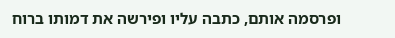ופרסמה אותם, כתבה עליו ופירשה את דמותו ברוח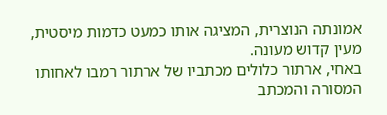אמונתה הנוצרית, המציגה אותו כמעט כדמות מיסטית, מעין קדוש מעונה.
באחי, ארתור כלולים מכתביו של ארתור רמבו לאחותו המסורה והמכתב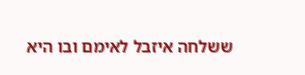ששלחה איזבל לאימם ובו היא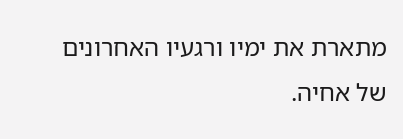מתארת את ימיו ורגעיו האחרונים של אחיה.